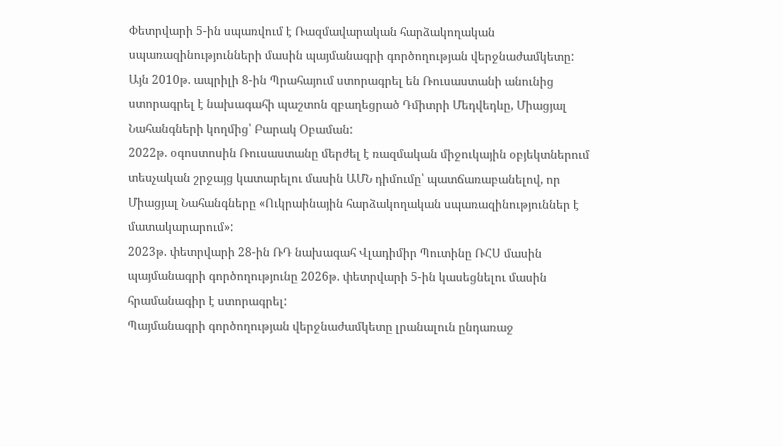Փետրվարի 5-ին սպառվում է Ռազմավարական հարձակողական սպառազինությունների մասին պայմանագրի գործողության վերջնաժամկետը:
Այն 2010թ. ապրիլի 8-ին Պրահայում ստորագրել են Ռուսաստանի անունից ստորագրել է նախագահի պաշտոն զբաղեցրած Դմիտրի Մեդվեդևը, Միացյալ Նահանգների կողմից՝ Բարակ Օբաման:
2022թ. օգոստոսին Ռուսաստանը մերժել է ռազմական միջուկային օբյեկտներում տեսչական շրջայց կատարելու մասին ԱՄՆ դիմումը՝ պատճառաբանելով, որ Միացյալ Նահանգները «Ուկրաինային հարձակողական սպառազինություններ է մատակարարում»:
2023թ. փետրվարի 28-ին ՌԴ նախագահ Վլադիմիր Պուտինը ՌՀՍ մասին պայմանագրի գործողությունը 2026թ. փետրվարի 5-ին կասեցնելու մասին հրամանագիր է ստորագրել:
Պայմանագրի գործողության վերջնաժամկետը լրանալուն ընդառաջ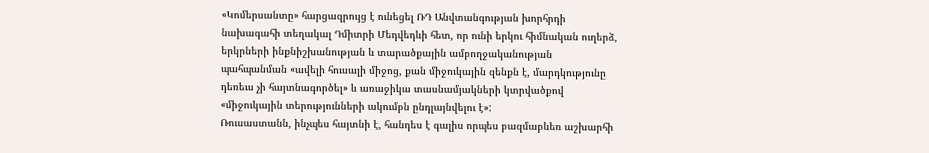«Կոմերսանտը» հարցազրույց է ունեցել ՌԴ Անվտանգության խորհրդի նախագահի տեղակալ Դմիտրի Մեդվեդևի հետ, որ ունի երկու հիմնական ուղերձ, երկրների ինքնիշխանության և տարածքային ամբողջականության պահպանման «ավելի հուսալի միջոց, քան միջուկային զենքն է, մարդկությունը դեռեւս չի հայտնագործել» և առաջիկա տասնամյակների կտրվածքով «միջուկային տերությունների ակումբն ընդլայնվելու է»:
Ռուսաստանն, ինչպես հայտնի է, հանդես է գալիս որպես բազմաբևեռ աշխարհի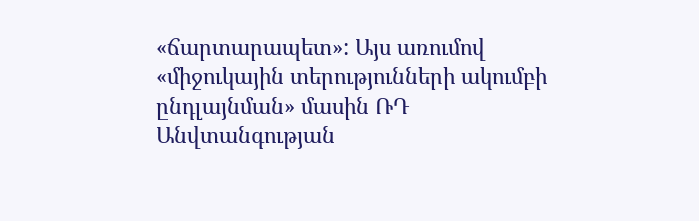«ճարտարապետ»: Այս առումով «միջուկային տերությունների ակումբի ընդլայնման» մասին ՌԴ Անվտանգության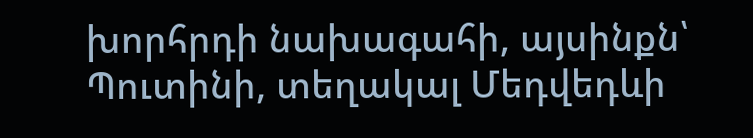խորհրդի նախագահի, այսինքն՝ Պուտինի, տեղակալ Մեդվեդևի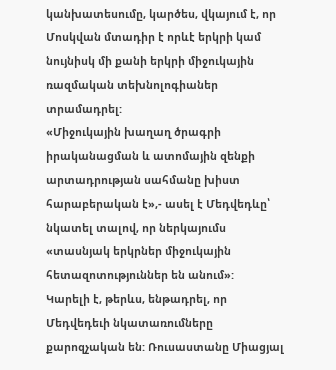կանխատեսումը, կարծես, վկայում է, որ Մոսկվան մտադիր է որևէ երկրի կամ նույնիսկ մի քանի երկրի միջուկային ռազմական տեխնոլոգիաներ տրամադրել:
«Միջուկային խաղաղ ծրագրի իրականացման և ատոմային զենքի արտադրության սահմանը խիստ հարաբերական է»,- ասել է Մեդվեդևը՝ նկատել տալով, որ ներկայումս «տասնյակ երկրներ միջուկային հետազոտություններ են անում»:
Կարելի է, թերևս, ենթադրել, որ Մեդվեդեւի նկատառումները քարոզչական են: Ռուսաստանը Միացյալ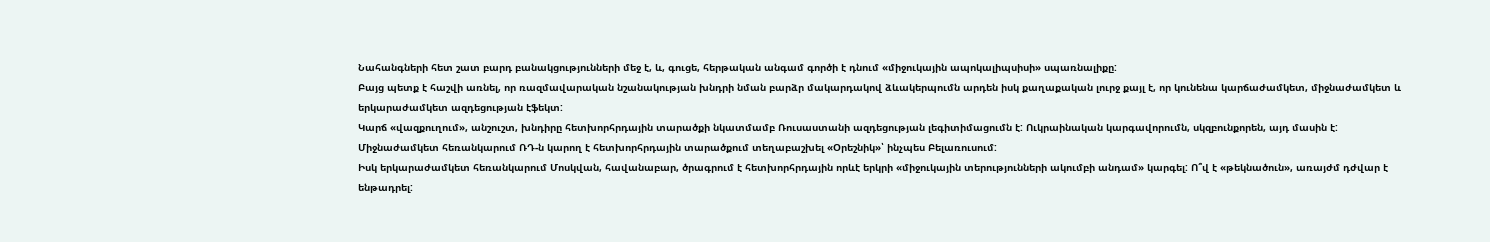Նահանգների հետ շատ բարդ բանակցությունների մեջ է, և, գուցե, հերթական անգամ գործի է դնում «միջուկային ապոկալիպսիսի» սպառնալիքը:
Բայց պետք է հաշվի առնել, որ ռազմավարական նշանակության խնդրի նման բարձր մակարդակով ձևակերպումն արդեն իսկ քաղաքական լուրջ քայլ է, որ կունենա կարճաժամկետ, միջնաժամկետ և երկարաժամկետ ազդեցության էֆեկտ:
Կարճ «վազքուղում», անշուշտ, խնդիրը հետխորհրդային տարածքի նկատմամբ Ռուսաստանի ազդեցության լեգիտիմացումն է: Ուկրաինական կարգավորումն, սկզբունքորեն, այդ մասին է: Միջնաժամկետ հեռանկարում ՌԴ-ն կարող է հետխորհրդային տարածքում տեղաբաշխել «Օրեշնիկ»՝ ինչպես Բելառուսում:
Իսկ երկարաժամկետ հեռանկարում Մոսկվան, հավանաբար, ծրագրում է հետխորհրդային որևէ երկրի «միջուկային տերությունների ակումբի անդամ» կարգել: Ո՞վ է «թեկնածուն», առայժմ դժվար է ենթադրել: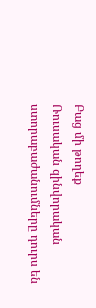Բաց մի թողեք
Ռուսական զինվորական ստորաբաժանումները դուրս են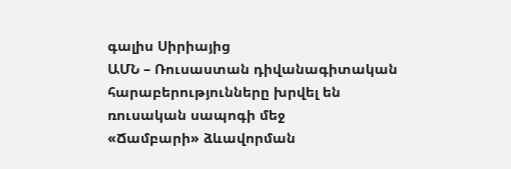գալիս Սիրիայից
ԱՄՆ – Ռուսաստան դիվանագիտական հարաբերությունները խրվել են ռուսական սապոգի մեջ
«Ճամբարի» ձևավորման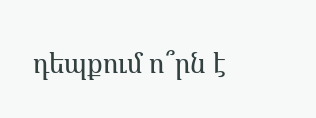դեպքում ո՞րն է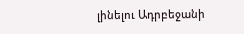լինելու Ադրբեջանի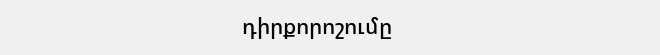դիրքորոշումը